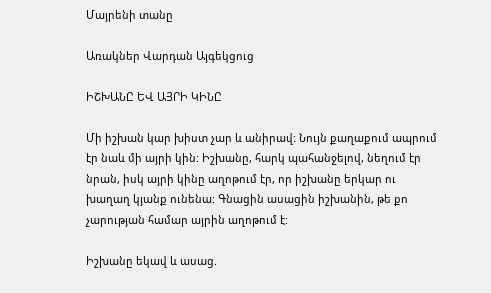Մայրենի տանը

Առակներ Վարդան Այգեկցուց

ԻՇԽԱՆԸ ԵՎ ԱՅՐԻ ԿԻՆԸ

Մի իշխան կար խիստ չար և անիրավ: Նույն քաղաքում ապրում էր նաև մի այրի կին: Իշխանը, հարկ պահանջելով, նեղում էր նրան, իսկ այրի կինը աղոթում էր, որ իշխանը երկար ու խաղաղ կյանք ունենա: Գնացին ասացին իշխանին, թե քո չարության համար այրին աղոթում է:

Իշխանը եկավ և ասաց.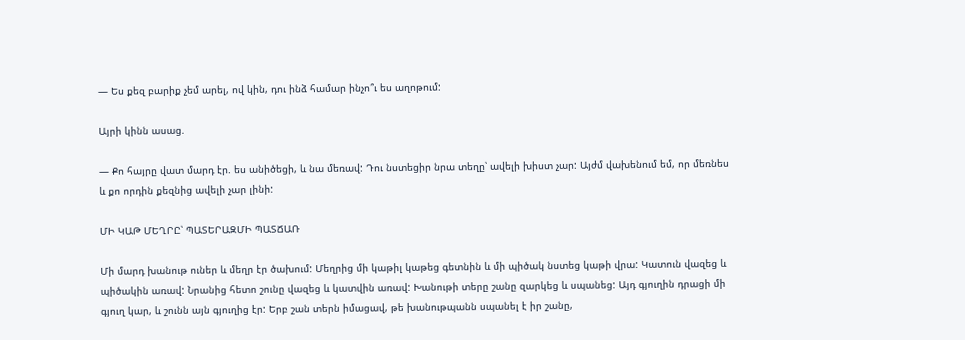— Ես քեզ բարիք չեմ արել, ով կին, դու ինձ համար ինչո՞ւ ես աղոթում:

Այրի կինն ասաց.

— Քո հայրը վատ մարդ էր. ես անիծեցի, և նա մեռավ: Դու նստեցիր նրա տեղը՝ ավելի խիստ չար: Այժմ վախենում եմ, որ մեռնես և քո որդին քեզնից ավելի չար լինի:

ՄԻ ԿԱԹ ՄԵՂՐԸ՝ ՊԱՏԵՐԱԶՄԻ ՊԱՏՃԱՌ

Մի մարդ խանութ ուներ և մեղր էր ծախում: Մեղրից մի կաթիլ կաթեց գետնին և մի պիծակ նստեց կաթի վրա: Կատուն վազեց և պիծակին առավ: Նրանից հետո շունը վազեց և կատվին առավ: Խանութի տերը շանը զարկեց և սպանեց: Այդ գյուղին դրացի մի գյուղ կար, և շունն այն գյուղից էր: Երբ շան տերն իմացավ, թե խանութպանն սպանել է իր շանը,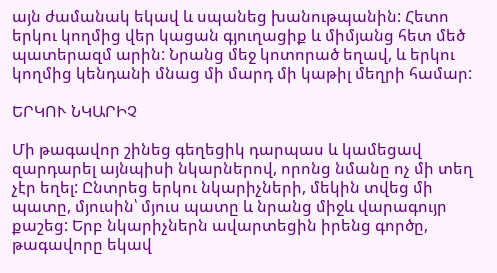այն ժամանակ եկավ և սպանեց խանութպանին: Հետո երկու կողմից վեր կացան գյուղացիք և միմյանց հետ մեծ պատերազմ արին: Նրանց մեջ կոտորած եղավ, և երկու կողմից կենդանի մնաց մի մարդ մի կաթիլ մեղրի համար:

ԵՐԿՈՒ ՆԿԱՐԻՉ

Մի թագավոր շինեց գեղեցիկ դարպաս և կամեցավ զարդարել այնպիսի նկարներով, որոնց նմանը ոչ մի տեղ չէր եղել: Ընտրեց երկու նկարիչների, մեկին տվեց մի պատը, մյուսին՝ մյուս պատը և նրանց միջև վարագույր քաշեց: Երբ նկարիչներն ավարտեցին իրենց գործը, թագավորը եկավ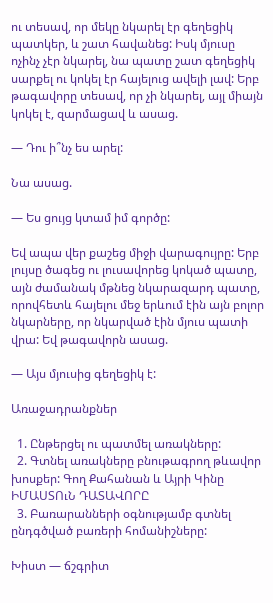ու տեսավ, որ մեկը նկարել էր գեղեցիկ պատկեր, և շատ հավանեց: Իսկ մյուսը ոչինչ չէր նկարել, նա պատը շատ գեղեցիկ սարքել ու կոկել էր հայելուց ավելի լավ: Երբ թագավորը տեսավ, որ չի նկարել, այլ միայն կոկել է, զարմացավ և ասաց.

— Դու ի՞նչ ես արել:

Նա ասաց.

— Ես ցույց կտամ իմ գործը:

Եվ ապա վեր քաշեց միջի վարագույրը: Երբ լույսը ծագեց ու լուսավորեց կոկած պատը, այն ժամանակ մթնեց նկարազարդ պատը, որովհետև հայելու մեջ երևում էին այն բոլոր նկարները, որ նկարված էին մյուս պատի վրա: Եվ թագավորն ասաց.

— Այս մյուսից գեղեցիկ է:

Առաջադրանքներ

  1. Ընթերցել ու պատմել առակները:
  2. Գտնել առակները բնութագրող թևավոր խոսքեր: Գող Քահանան և Այրի Կինը ԻՄԱՍՏՈւՆ ԴԱՏԱՎՈՐԸ
  3. Բառարանների օգնությամբ գտնել ընդգծված բառերի հոմանիշները:

Խիստ — ճշգրիտ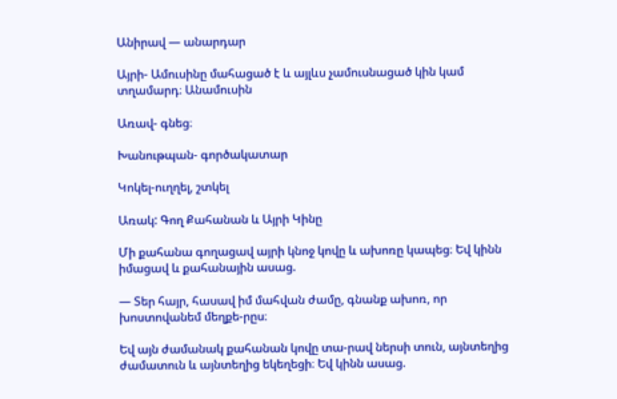Անիրավ — անարդար

Այրի- Ամուսինը մահացած է և այլևս չամուսնացած կին կամ տղամարդ։ Անամուսին

Առավ- գնեց։

Խանութպան- գործակատար

Կոկել-ուղղել, շտկել

Առակ: Գող Քահանան և Այրի Կինը

Մի քահանա գողացավ այրի կնոջ կովը և ախոռը կապեց։ Եվ կինն իմացավ և քահանային ասաց.

— Տեր հայր, հասավ իմ մահվան ժամը, գնանք ախոռ, որ խոստովանեմ մեղքե-րըս։

Եվ այն ժամանակ քահանան կովը տա-րավ ներսի տուն, այնտեղից ժամատուն և այնտեղից եկեղեցի։ Եվ կինն ասաց.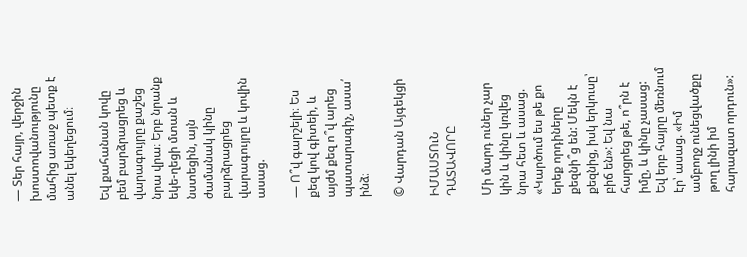— Տեր հայր, վերջին խոստովանությունը մահից առաջ պետք է անել եկեղեցում։

Եվ քահանան կովը բեմ բարձրացրեց և վարագույրը քաշեց նրա վրա։ Երբ նրանք եկե-ղեցի մտան և նստեցին, այն ժամանակ կինը բարձրացրեց վարագույրը և կովին ասաց.

— Ո՞վ գարշելի։ Ես քեզ կով գիտեի, և այժմ քեզ ո՞վ արեց պատարագիչ, ասա՛ ինձ։

© Վարդան Այգեկցի

ԻՄԱՍՏՈւՆ ԴԱՏԱՎՈՐԸ

Մի մարդ ուներ չար կին և կինը կռվեց նրա հետ և ասաց. «Կարծում ես թե քո երեք որդիները քեզնի՞ց են: Մեկն է քեզնից, իսկ երկուսը՝ բիճ են»: Եվ նա հարցրեց թե, ո՞րն է իմը, և կինը չասաց: Եվ երբ հայրը մեռնում էր՝ ասաց. «Իմ ամբողջ ունեցվածքը թող լինի իմ հարազատ որդուն»: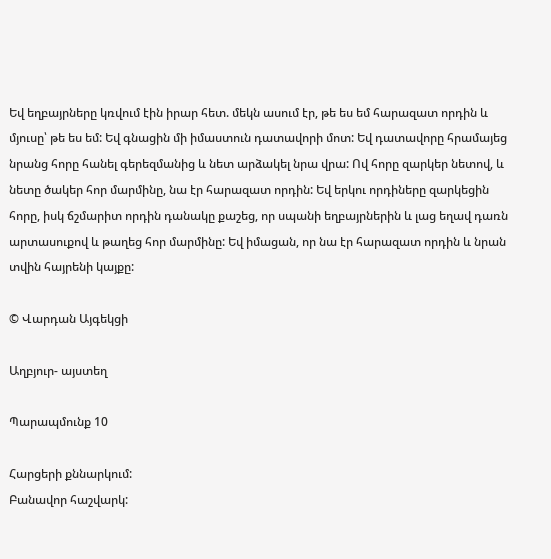Եվ եղբայրները կռվում էին իրար հետ. մեկն ասում էր, թե ես եմ հարազատ որդին և մյուսը՝ թե ես եմ: Եվ գնացին մի իմաստուն դատավորի մոտ: Եվ դատավորը հրամայեց նրանց հորը հանել գերեզմանից և նետ արձակել նրա վրա: Ով հորը զարկեր նետով, և նետը ծակեր հոր մարմինը, նա էր հարազատ որդին: Եվ երկու որդիները զարկեցին հորը, իսկ ճշմարիտ որդին դանակը քաշեց, որ սպանի եղբայրներին և լաց եղավ դառն արտասուքով և թաղեց հոր մարմինը: Եվ իմացան, որ նա էր հարազատ որդին և նրան տվին հայրենի կայքը:

© Վարդան Այգեկցի

Աղբյուր- այստեղ

Պարապմունք 10

Հարցերի քննարկում:
Բանավոր հաշվարկ: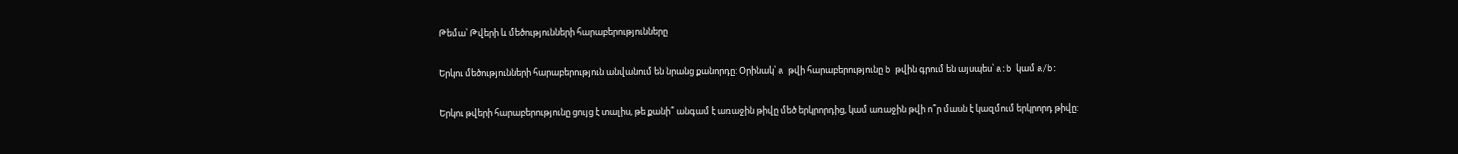Թեմա՝ Թվերի և մեծությունների հարաբերությունները

Երկու մեծությունների հարաբերություն անվանում են նրանց քանորդը: Օրինակ՝ a թվի հարաբերությունը b թվին գրում են այսպես՝ a:b կամ a/b:

Երկու թվերի հարաբերությունը ցույց է տալիս, թե քանի՞ անգամ է առաջին թիվը մեծ երկրորդից, կամ առաջին թվի ո՞ր մասն է կազմում երկրորդ թիվը: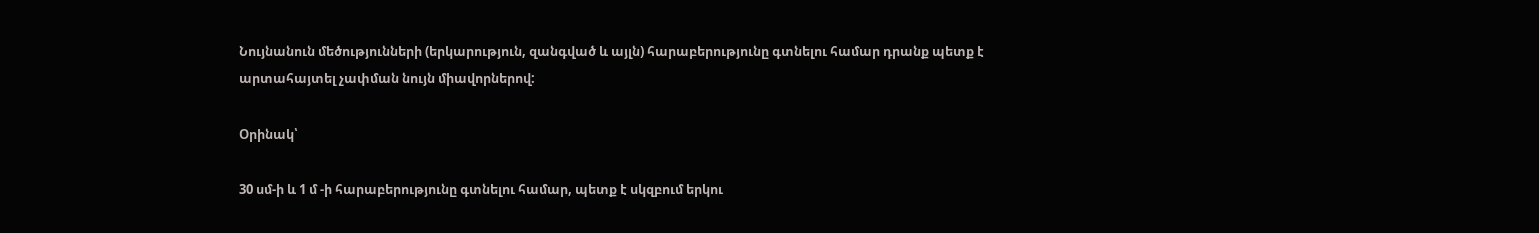Նույնանուն մեծությունների (երկարություն, զանգված և այլն) հարաբերությունը գտնելու համար դրանք պետք է արտահայտել չափման նույն միավորներով:

Օրինակ՝

30 սմ-ի և 1 մ -ի հարաբերությունը գտնելու համար, պետք է սկզբում երկու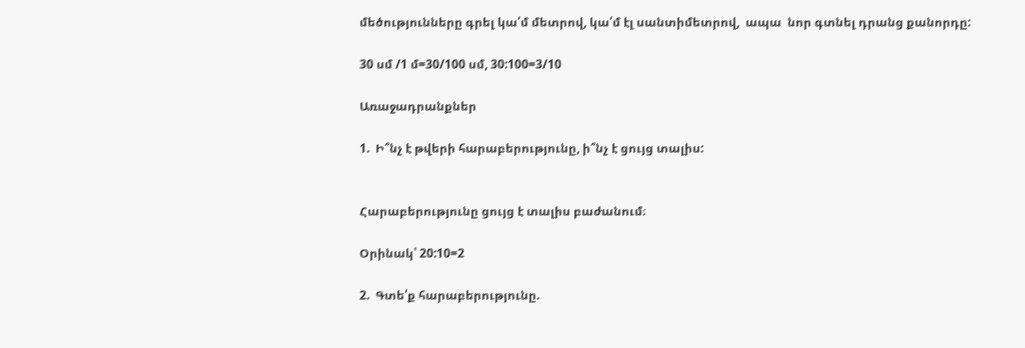մեծությունները գրել կա՛մ մետրով, կա՛մ էլ սանտիմետրով,  ապա  նոր գտնել դրանց քանորդը:

30 սմ /1 մ=30/100 սմ, 30:100=3/10

Առաջադրանքներ

1.  Ի՞նչ է թվերի հարաբերությունը, ի՞նչ է ցույց տալիս:


Հարաբերությունը ցույց է տալիս բաժանում։

Օրինակ՝ 20:10=2

2.  Գտե՛ք հարաբերությունը.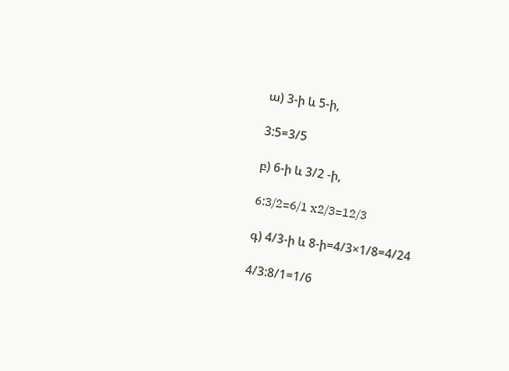ա) 3-ի և 5-ի,

3:5=3/5

բ) 6-ի և 3/2 -ի,

6:3/2=6/1 x2/3=12/3

գ) 4/3-ի և 8-ի=4/3×1/8=4/24

4/3:8/1=1/6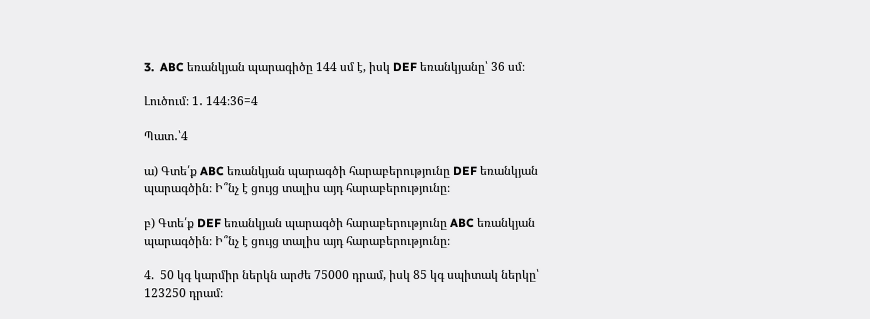3.  ABC եռանկյան պարագիծը 144 սմ է, իսկ DEF եռանկյանը՝ 36 սմ։

Լուծում։ 1․ 144։36=4

Պատ․՝4

ա) Գտե՛ք ABC եռանկյան պարագծի հարաբերությունը DEF եռանկյան պարագծին։ Ի՞նչ է ցույց տալիս այդ հարաբերությունը։

բ) Գտե՛ք DEF եռանկյան պարագծի հարաբերությունը ABC եռանկյան պարագծին։ Ի՞նչ է ցույց տալիս այդ հարաբերությունը։

4.  50 կգ կարմիր ներկն արժե 75000 դրամ, իսկ 85 կգ սպիտակ ներկը՝ 123250 դրամ։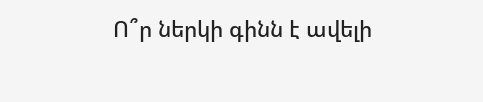Ո՞ր ներկի գինն է ավելի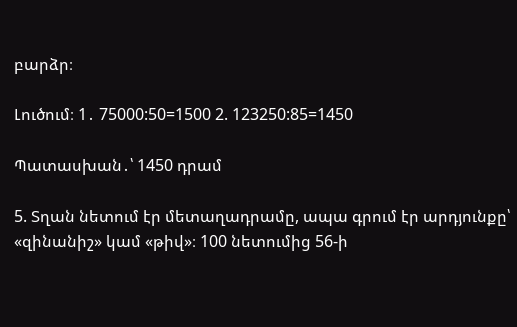բարձր։

Լուծում։ 1․ 75000:50=1500 2. 123250:85=1450

Պատասխան․՝ 1450 դրամ

5. Տղան նետում էր մետաղադրամը, ապա գրում էր արդյունքը՝ «զինանիշ» կամ «թիվ»։ 100 նետումից 56-ի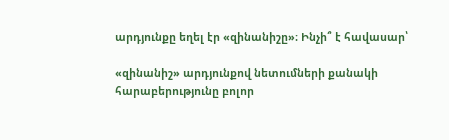արդյունքը եղել էր «զինանիշը»։ Ինչի՞ է հավասար՝

«զինանիշ» արդյունքով նետումների քանակի հարաբերությունը բոլոր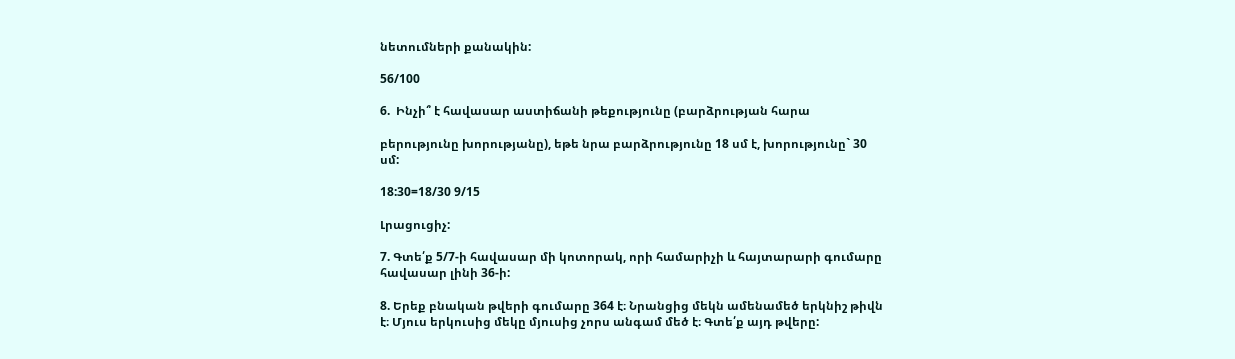նետումների քանակին:

56/100

6.  Ինչի՞ է հավասար աստիճանի թեքությունը (բարձրության հարա

բերությունը խորությանը), եթե նրա բարձրությունը 18 սմ է, խորությունը` 30 սմ:

18:30=18/30 9/15

Լրացուցիչ:

7. Գտե՛ք 5/7-ի հավասար մի կոտորակ, որի համարիչի և հայտարարի գումարը հավասար լինի 36-ի:

8. Երեք բնական թվերի գումարը 364 է։ Նրանցից մեկն ամենամեծ երկնիշ թիվն է։ Մյուս երկուսից մեկը մյուսից չորս անգամ մեծ է։ Գտե՛ք այդ թվերը: